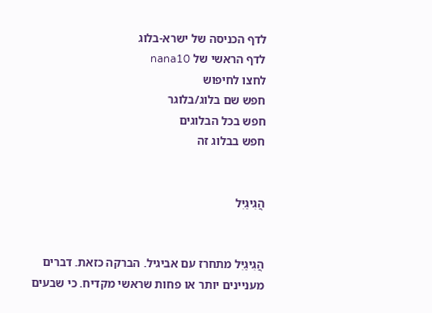לדף הכניסה של ישרא-בלוג
לדף הראשי של nana10
לחצו לחיפוש
חפש שם בלוג/בלוגר
חפש בכל הבלוגים
חפש בבלוג זה


הֲגִיגַיִּל


הֲגִיגַיִּל מתחרז עם אביגיל. הברקה כזאת. דברים מעניינים יותר או פחות שראשי מקדיח. כי שבעים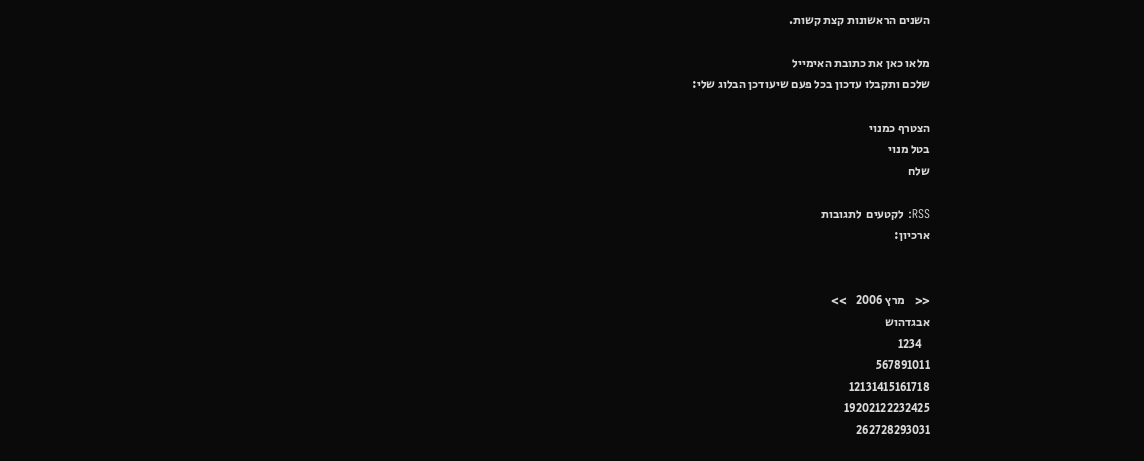השנים הראשונות קצת קשות.

מלאו כאן את כתובת האימייל
שלכם ותקבלו עדכון בכל פעם שיעודכן הבלוג שלי:

הצטרף כמנוי
בטל מנוי
שלח

RSS: לקטעים  לתגובות
ארכיון:


<<    מרץ 2006    >>
אבגדהוש
   1234
567891011
12131415161718
19202122232425
262728293031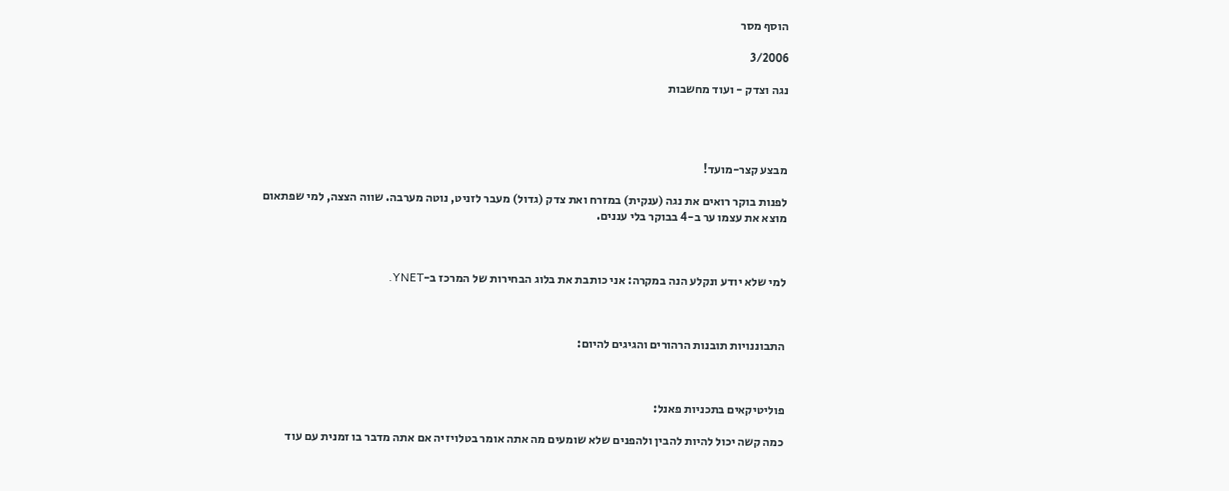הוסף מסר

3/2006

נגה וצדק - ועוד מחשבות




מבצע קצר-מועד!

לפנות בוקר רואים את נגה (ענקית) במזרח ואת צדק (גדול) מעבר לזניט, נוטה מערבה. שווה הצצה, למי שפתאום מוצא את עצמו ער ב-4 בבוקר בלי עננים.



למי שלא יודע ונקלע הנה במקרה: אני כותבת את בלוג הבחירות של המרכז ב-YNET.



התבוננויות תובנות הרהורים והגיגים להיום:



פוליטיקאים בתכניות פאנל:

כמה קשה יכול להיות להבין ולהפנים שלא שומעים מה אתה אומר בטלויזיה אם אתה מדבר בו זמנית עם עוד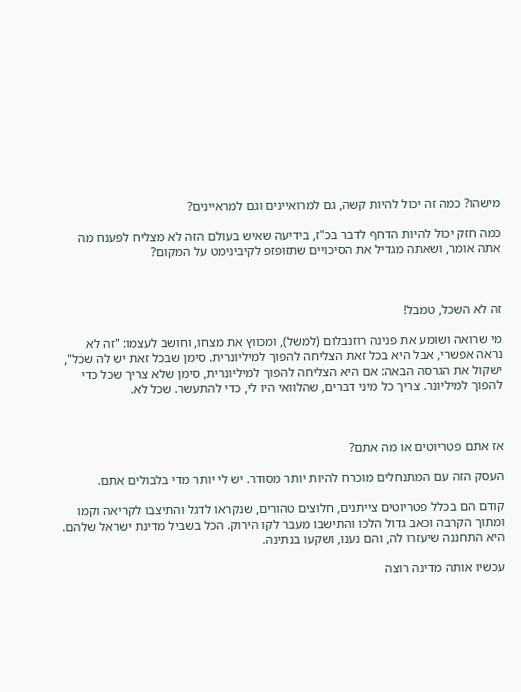מישהו? כמה זה יכול להיות קשה, גם למרואיינים וגם למראיינים?

כמה חזק יכול להיות הדחף לדבר בכ"ז, בידיעה שאיש בעולם הזה לא מצליח לפענח מה אתה אומר, ושאתה מגדיל את הסיכויים שתזופזפ לקיבינימט על המקום?



זה לא השכל, טמבל!

מי שרואה ושומע את פנינה רוזנבלום (למשל), ומכווץ את מצחו, וחושב לעצמו: "זה לא נראה אפשרי, אבל היא בכל זאת הצליחה להפוך למיליונרית. סימן שבכל זאת יש לה שכל", ישקול את הגרסה הבאה: אם היא הצליחה להפוך למיליונרית, סימן שלא צריך שכל כדי להפוך למיליונר. צריך כל מיני דברים, שהלוואי היו לי, כדי להתעשר. שכל לא.



אז אתם פטריוטים או מה אתם?

העסק הזה עם המתנחלים מוכרח להיות יותר מסודר. יש לי יותר מדי בלבולים אתם.

קודם הם בכלל פטריוטים צייתנים, חלוצים טהורים, שנקראו לדגל והתיצבו לקריאה וקמו ומתוך הקרבה וכאב גדול הלכו והתישבו מעבר לקו הירוק. הכל בשביל מדינת ישראל שלהם. היא התחננה שיעזרו לה, והם נענו, ושקעו בנתינה.

עכשיו אותה מדינה רוצה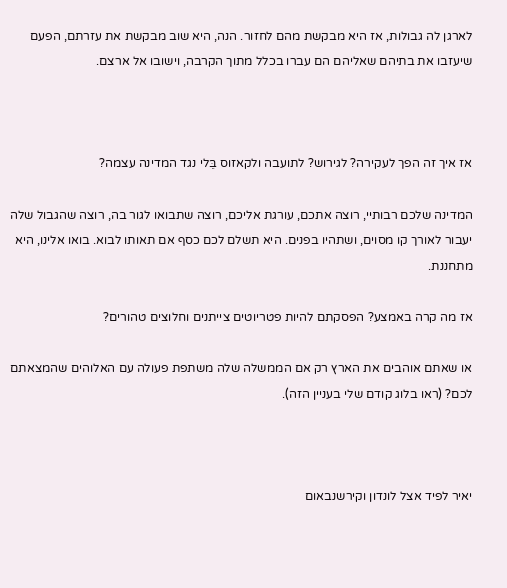לארגן לה גבולות, אז היא מבקשת מהם לחזור. הנה, היא שוב מבקשת את עזרתם, הפעם שיעזבו את בתיהם שאליהם הם עברו בכלל מתוך הקרבה, וישובו אל ארצם.



אז איך זה הפך לעקירה? לגירוש? לתועבה ולקאזוס בֵּלי נגד המדינה עצמה?

המדינה שלכם רבותיי, רוצה אתכם, עורגת אליכם, רוצה שתבואו לגור בה, רוצה שהגבול שלה יעבור לאורך קו מסוים, ושתהיו בפנים. היא תשלם לכם כסף אם תאותו לבוא. בואו אלינו, היא מתחננת.

אז מה קרה באמצע? הפסקתם להיות פטריוטים צייתנים וחלוצים טהורים?

או שאתם אוהבים את הארץ רק אם הממשלה שלה משתפת פעולה עם האלוהים שהמצאתם לכם? (ראו בלוג קודם שלי בעניין הזה).



יאיר לפיד אצל לונדון וקירשנבאום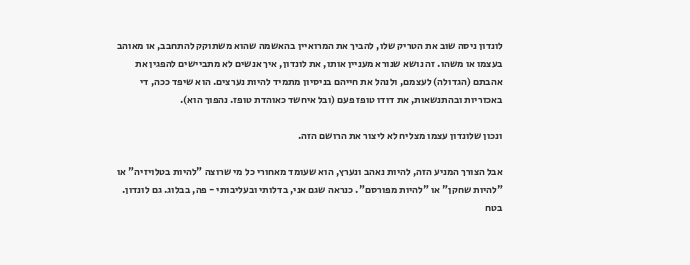לונדון ניסה שוב את הטריק שלו, להביך את המרואיין בהאשמה שהוא משתוקק להתחבב, או מאוהב בעצמו או משהו. זה נושא שנורא מעניין אותו, את לונדון, איך אנשים לא מתביישים להפגין את אהבתם (הגדולה) לעצמם, ולנהל את חייהם בניסיון מתמיד להיות נערצים. הוא שיפד ככה, די באכזריות ובהתנשאות, את דודו טופז פעם (ובל איחשד כאוהדת טופז. נהפוך הוא).

ונכון שלונדון עצמו מצליח לא ליצור את הרושם הזה.

אבל הצורך המניע הזה, להיות נאהב ונערץ, הוא שעומד מאחורי כל מי שרוצה "להיות בטלויזיה" או "להיות שחקן" או "להיות מפורסם". כנראה שגם אני, בדלותי ובעליבותי - פה, בבלוג. גם לונדון. בטח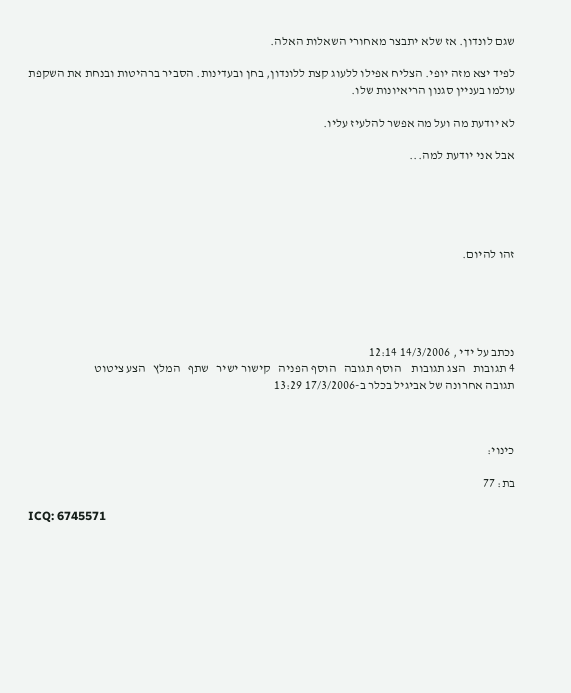שגם לונדון. אז שלא יתבצר מאחורי השאלות האלה.

לפיד יצא מזה יופי. הצליח אפילו ללעוג קצת ללונדון, בחן ובעדינות. הסביר ברהיטות ובנחת את השקפת עולמו בעניין סגנון הריאיונות שלו.

לא יודעת מה ועל מה אפשר להלעיז עליו.

אבל אני יודעת למה...





זהו להיום.





נכתב על ידי , 14/3/2006 12:14
4 תגובות   הצג תגובות    הוסף תגובה   הוסף הפניה   קישור ישיר   שתף   המלץ   הצע ציטוט
תגובה אחרונה של אביגיל בכלר ב-17/3/2006 13:29



כינוי:

בת: 77

ICQ: 6745571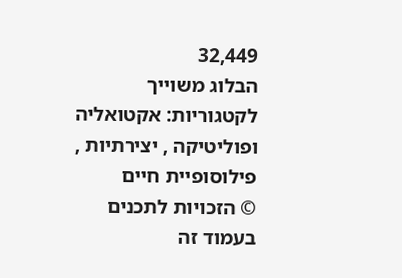32,449
הבלוג משוייך לקטגוריות: אקטואליה ופוליטיקה , יצירתיות , פילוסופיית חיים
© הזכויות לתכנים בעמוד זה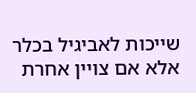שייכות לאביגיל בכלר אלא אם צויין אחרת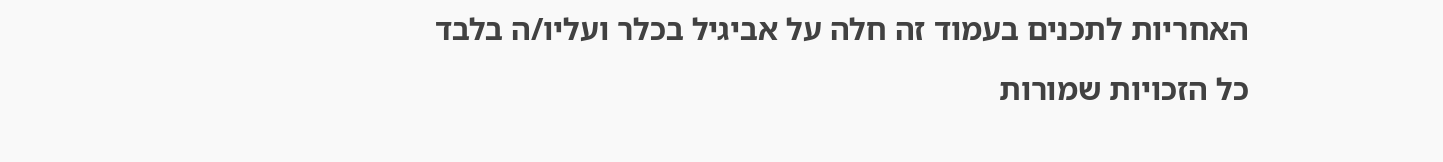האחריות לתכנים בעמוד זה חלה על אביגיל בכלר ועליו/ה בלבד
כל הזכויות שמורות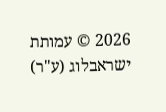2026 © עמותת ישראבלוג (ע"ר)